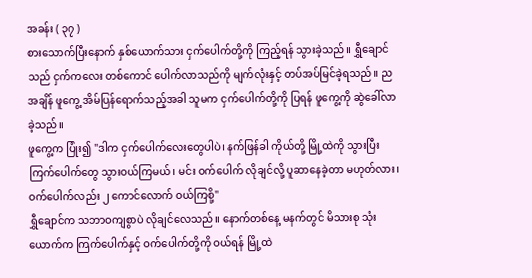အခန်း ( ၃၇ )
စားသောက်ပြီးနောက် နှစ်ယောက်သား ငှက်ပေါက်တို့ကို ကြည့်ရန် သွားခဲ့သည်။ ရွှီချောင်သည် ငှက်ကလေး တစ်ကောင် ပေါက်လာသည်ကို မျက်လုံးနှင့် တပ်အပ်မြင်ခဲ့ရသည်။ ညအချိန် ဖူကွေ့ အိမ်ပြန်ရောက်သည့်အခါ သူမက ငှက်ပေါက်တို့ကို ပြရန် ဖူကွေ့ကို ဆွဲခေါ်လာခဲ့သည်။
ဖူကွေ့က ပြုံး၍ "ဒါက ငှက်ပေါက်လေးတွေပါပဲ၊ နက်ဖြန်ခါ ကိုယ်တို့ မြို့ထဲကို သွားပြီး ကြက်ပေါက်တွေ သွားဝယ်ကြမယ်၊ မင်း ဝက်ပေါက် လိုချင်လို့ ပူဆာနေခဲ့တာ မဟုတ်လား၊ ဝက်ပေါက်လည်း ၂ ကောင်လောက် ဝယ်ကြစို့"
ရွှီချောင်က သဘာဝကျစွာပဲ လိုချင်လေသည်။ နောက်တစ်နေ့ မနက်တွင် မိသားစု သုံးယောက်က ကြက်ပေါက်နှင့် ဝက်ပေါက်တို့ကို ဝယ်ရန် မြို့ထဲ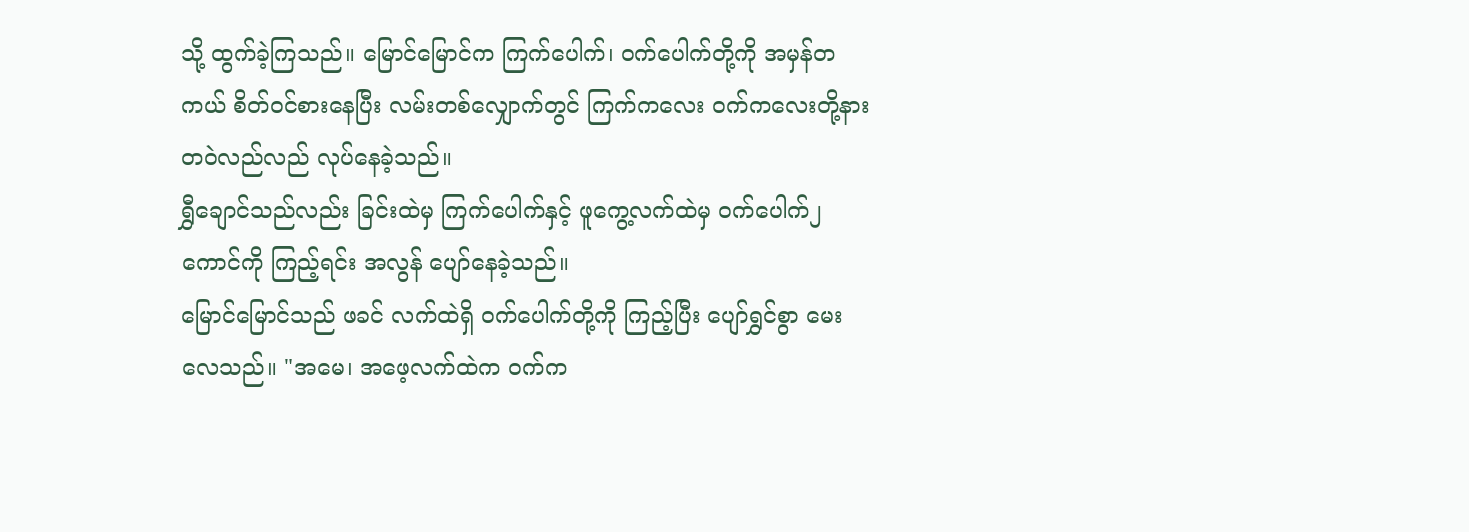သို့ ထွက်ခဲ့ကြသည်။ မြောင်မြောင်က ကြက်ပေါက်၊ ဝက်ပေါက်တို့ကို အမှန်တကယ် စိတ်ဝင်စားနေပြီး လမ်းတစ်လျှောက်တွင် ကြက်ကလေး ဝက်ကလေးတို့နား တဝဲလည်လည် လုပ်နေခဲ့သည်။
ရွှီချောင်သည်လည်း ခြင်းထဲမှ ကြက်ပေါက်နှင့် ဖူကွေ့လက်ထဲမှ ဝက်ပေါက်၂ ကောင်ကို ကြည့်ရင်း အလွန် ပျော်နေခဲ့သည်။
မြောင်မြောင်သည် ဖခင် လက်ထဲရှိ ဝက်ပေါက်တို့ကို ကြည့်ပြီး ပျော်ရွှင်စွာ မေးလေသည်။ "အမေ၊ အဖေ့လက်ထဲက ဝက်က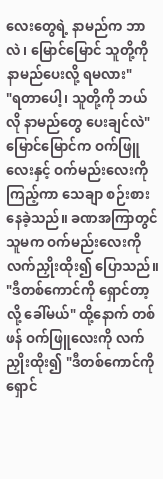လေးတွေရဲ့ နာမည်က ဘာလဲ၊ မြောင်မြောင် သူတို့ကို နာမည်ပေးလို့ ရမလား"
"ရတာပေါ့၊ သူတို့ကို ဘယ်လို နာမည်တွေ ပေးချင်လဲ"
မြောင်မြောင်က ဝက်ဖြူလေးနှင့် ဝက်မည်းလေးကို ကြည့်ကာ သေချာ စဉ်းစားနေခဲ့သည်။ ခဏအကြာတွင် သူမက ဝက်မည်းလေးကို လက်ညှိုးထိုး၍ ပြောသည်။ "ဒီတစ်ကောင်ကို ရှောင်တာ့လို့ ခေါ်မယ်" ထို့နောက် တစ်ဖန် ဝက်ဖြူလေးကို လက်ညှိုးထိုး၍ "ဒီတစ်ကောင်ကို ရှောင်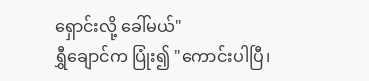ရှောင်းလို့ ခေါ်မယ်"
ရွှီချောင်က ပြုံး၍ "ကောင်းပါပြီ၊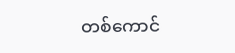တစ်ကောင်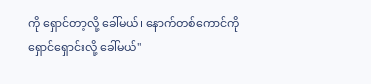ကို ရှောင်တာ့လို့ ခေါ်မယ်၊ နောက်တစ်ကောင်ကို ရှောင်ရှောင်းလို့ ခေါ်မယ်"